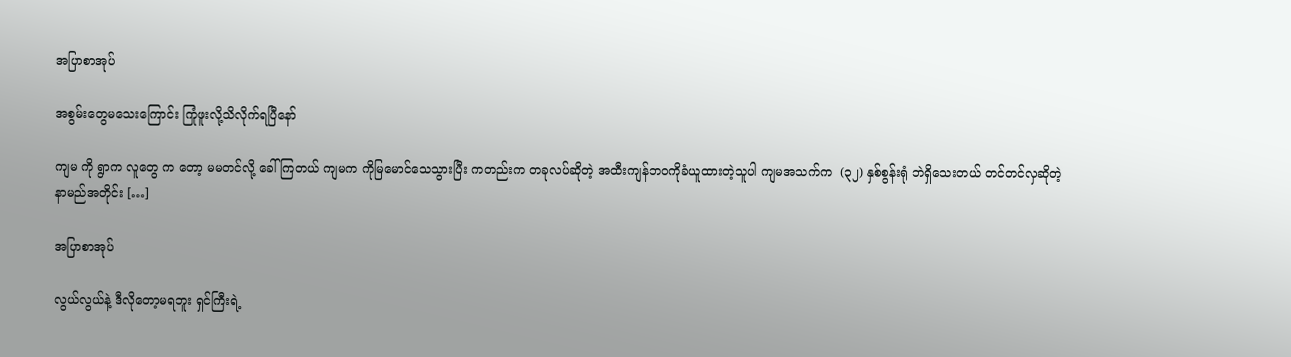အပြာစာအုပ်

အစွမ်းတွေမသေးကြောင်း ကြုံဖူးလို့သိလိုက်ရပြီနော်

ကျမ ကို ရွာက လူတွေ က တော့ မမတင်လို့ ခေါ်ကြတယ် ကျမက ကိုမြမောင်သေသွားပြီး ကတည်းက တခုလပ်ဆိုတဲ့ အထီးကျန်ဘဝကိုခံယူထားတဲ့သူပါ ကျမအသက်က  (၃၂) နှစ်စွန်းရုံ ဘဲရှိသေးတယ် တင်တင်လှဆိုတဲ့ နာမည်အတိုင်း […]

အပြာစာအုပ်

လွယ်လွယ်နဲ့ ဒီလိုတော့မရဘူး ရှင်ကြီးရဲ့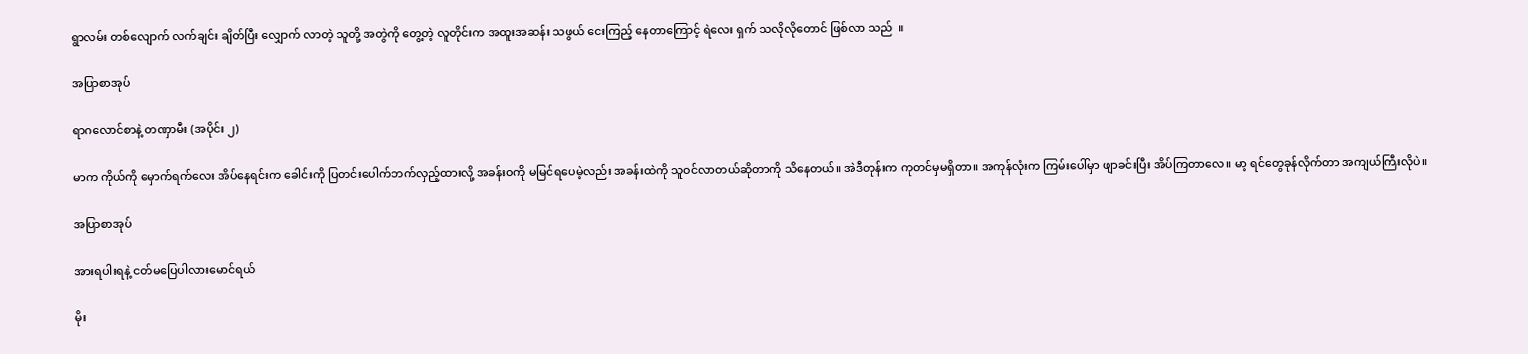ရွာလမ်း တစ်လျောက် လက်ချင်း ချိတ်ပြီး လျှောက် လာတဲ့ သူတို့ အတွဲကို တွေ့တဲ့ လူတိုင်းက အထူးအဆန်း သဖွယ် ငေးကြည့် နေတာကြောင့် ရဲလေး ရှက် သလိုလိုတောင် ဖြစ်လာ သည်  ။

အပြာစာအုပ်

ရာဂလောင်စာနဲ့ တဏှာမီး (အပိုင်း ၂)

မာက ကိုယ်ကို မှောက်ရက်လေး အိပ်နေရင်းက ခေါင်းကို ပြတင်းပေါက်ဘက်လှည့်ထားလို့ အခန်းဝကို မမြင်ရပေမဲ့လည်း အခန်းထဲကို သူဝင်လာတယ်ဆိုတာကို သိနေတယ်။ အဲဒီတုန်းက ကုတင်မှမရှိတာ။ အကုန်လုံးက ကြမ်းပေါ်မှာ ဖျာခင်းပြီး အိပ်ကြတာလေ။ မာ့ ရင်တွေခုန်လိုက်တာ အကျယ်ကြီးလိုပဲ။

အပြာစာအုပ်

အားရပါးရနဲ့ ငတ်မပြေပါလားမောင်ရယ်

မိုး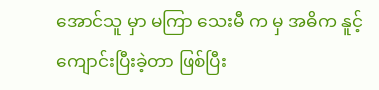အောင်သူ မှာ မကြာ သေးမီ က မှ အဓိက နူင့် ကျောင်းပြီးခဲ့တာ ဖြစ်ပြီး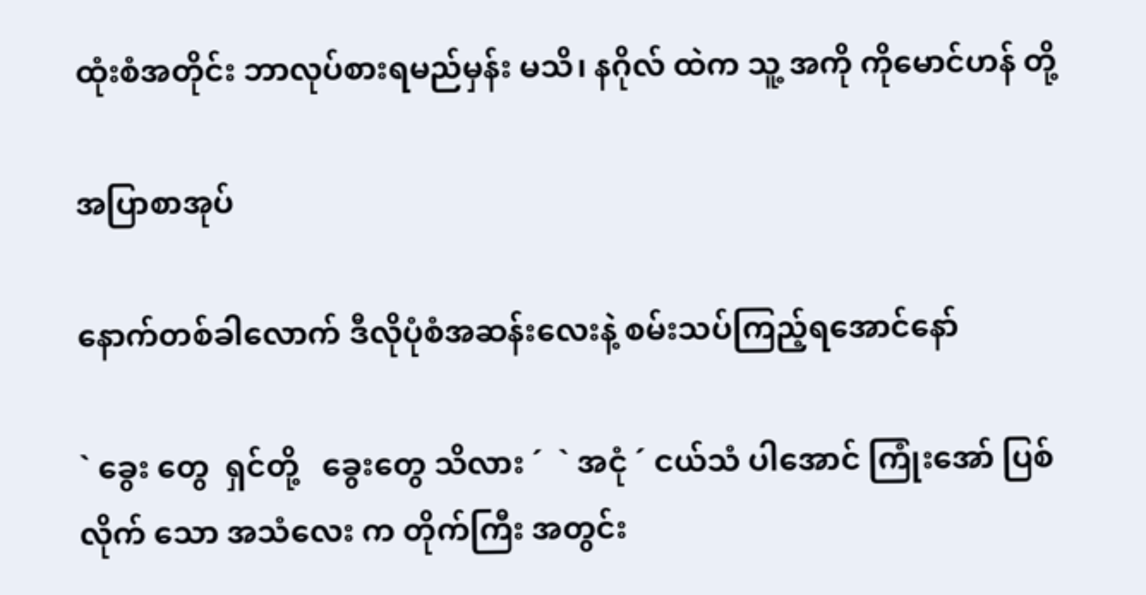ထုံးစံအတိုင်း ဘာလုပ်စားရမည်မှန်း မသိ၊ နဂိုလ် ထဲက သူ့ အကို ကိုမောင်ဟန် တို့

အပြာစာအုပ်

နောက်တစ်ခါလောက် ဒီလိုပုံစံအဆန်းလေးနဲ့ စမ်းသပ်ကြည့်ရအောင်နော်

` ခွေး တွေ  ရှင်တို့   ခွေးတွေ သိလား ´  ` အငုံ ´ ငယ်သံ ပါအောင် ကြုံးအော် ပြစ်လိုက် သော အသံလေး က တိုက်ကြီး အတွင်း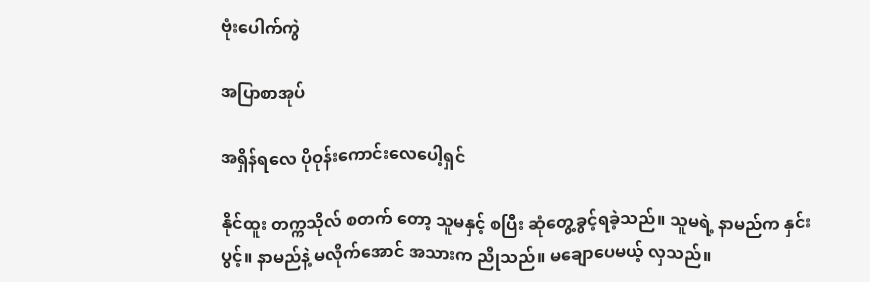ဗုံးပေါက်ကွဲ

အပြာစာအုပ်

အရှိန်ရလေ ပိုဝုန်းကောင်းလေပေါ့ရှင်

နိုင်ထူး တက္ကသိုလ် စတက် တော့ သူမနှင့် စပြီး ဆုံတွေ့ခွင့်ရခဲ့သည်။ သူမရဲ့ နာမည်က နှင်းပွင့်။ နာမည်နဲ့ မလိုက်အောင် အသားက ညိုသည်။ မချောပေမယ့် လှသည်။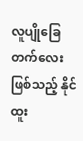လူပျိုခြေတက်လေး ဖြစ်သည့် နိုင်ထူး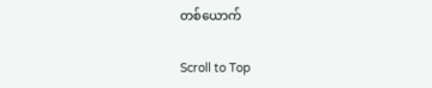တစ်ယောက်

Scroll to Top